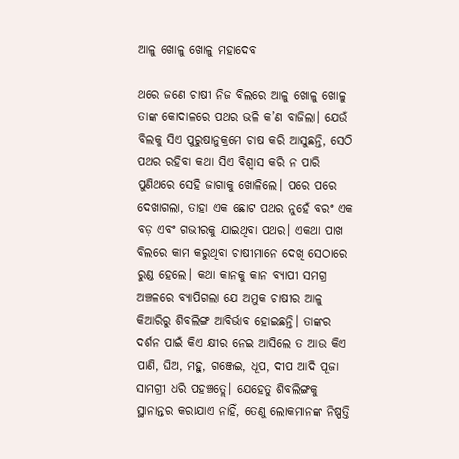ଆଳୁ ଖୋଳୁ ଖୋଳୁ ମହାଦେବ

ଥରେ ଜଣେ ଚାଷୀ ନିଜ ବିଲରେ ଆଳୁ ଖୋଳୁ ଖୋଳୁ ତାଙ୍କ କୋଦାଳରେ ପଥର ଭଳି କ’ଣ ବାଜିଲା। ଯେଉଁ ବିଲକୁ ସିଏ ପୁରୁଷାନୁକ୍ରମେ ଚାଷ କରି ଆସୁଛନ୍ତି, ସେଠି ପଥର ରହିବା କଥା ସିଏ ବିଶ୍ୱାସ କରି ନ ପାରି ପୁଣିଥରେ ସେହି ଜାଗାକୁ ଖୋଳିଲେ। ପରେ ପରେ ଦେଖାଗଲା, ତାହା ଏକ ଛୋଟ ପଥର ନୁହେଁ ବରଂ ଏକ ବଡ଼ ଏବଂ ଗଭୀରକୁ ଯାଇଥିବା ପଥର। ଏକଥା ପାଖ ବିଲରେ କାମ କରୁଥିବା ଚାଷୀମାନେ ଦେଖି ସେଠାରେ ରୁଣ୍ଡ ହେଲେ। କଥା କାନକୁ କାନ ବ୍ୟାପୀ ସମଗ୍ର ଅଞ୍ଚଳରେ ବ୍ୟାପିଗଲା ଯେ ଅମୁକ ଚାଷୀର ଆଳୁ କିଆରିରୁ ଶିବଲିଙ୍ଗ ଆବିର୍ଭାବ ହୋଇଛନ୍ତି। ତାଙ୍କର ଦର୍ଶନ ପାଇଁ କିଏ କ୍ଷୀର ନେଇ ଆସିଲେ ତ ଆଉ କିଏ ପାଣି, ଘିଅ, ମହୁ, ଗଞ୍ଜେଇ, ଧୂପ, ଦୀପ ଆଦି ପୂଜା ସାମଗ୍ରୀ ଧରି ପହଞ୍ଚତ୍ଲେ। ଯେହେତୁ ଶିବଲିଙ୍ଗକୁ ସ୍ଥାନାନ୍ତର କରାଯାଏ ନାହିଁ, ତେଣୁ ଲୋକମାନଙ୍କ ନିଷ୍ପତ୍ତି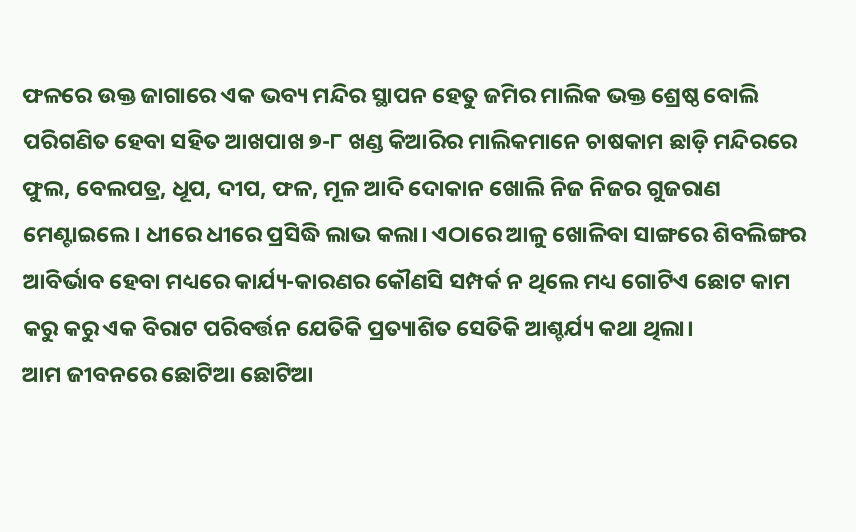ଫଳରେ ଉକ୍ତ ଜାଗାରେ ଏକ ଭବ୍ୟ ମନ୍ଦିର ସ୍ଥାପନ ହେତୁ ଜମିର ମାଲିକ ଭକ୍ତ ଶ୍ରେଷ୍ଠ ବୋଲି ପରିଗଣିତ ହେବା ସହିତ ଆଖପାଖ ୭-୮ ଖଣ୍ଡ କିଆରିର ମାଲିକମାନେ ଚାଷକାମ ଛାଡ଼ି ମନ୍ଦିରରେ ଫୁଲ, ବେଲପତ୍ର, ଧୂପ, ଦୀପ, ଫଳ, ମୂଳ ଆଦି ଦୋକାନ ଖୋଲି ନିଜ ନିଜର ଗୁଜରାଣ ମେଣ୍ଟାଇଲେ। ଧୀରେ ଧୀରେ ପ୍ରସିଦ୍ଧି ଲାଭ କଲା। ଏଠାରେ ଆଳୁ ଖୋଳିବା ସାଙ୍ଗରେ ଶିବଲିଙ୍ଗର ଆବିର୍ଭାବ ହେବା ମଧ୍ୟରେ କାର୍ଯ୍ୟ-କାରଣର କୌଣସି ସମ୍ପର୍କ ନ ଥିଲେ ମଧ୍ୟ ଗୋଟିଏ ଛୋଟ କାମ କରୁ କରୁ ଏକ ବିରାଟ ପରିବର୍ତ୍ତନ ଯେତିକି ପ୍ରତ୍ୟାଶିତ ସେତିକି ଆଶ୍ଚର୍ଯ୍ୟ କଥା ଥିଲା।
ଆମ ଜୀବନରେ ଛୋଟିଆ ଛୋଟିଆ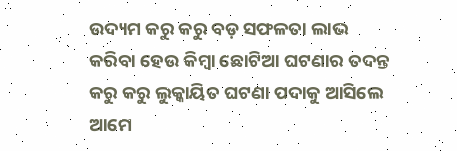ଉଦ୍ୟମ କରୁ କରୁ ବଡ଼ ସଫଳତା ଲାଭ କରିବା ହେଉ କିମ୍ବା ଛୋଟିଆ ଘଟଣାର ତଦନ୍ତ କରୁ କରୁ ଲୁକ୍କାୟିତ ଘଟଣା ପଦାକୁ ଆସିଲେ ଆମେ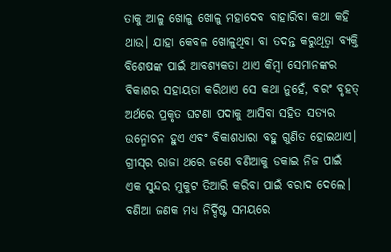ତାକୁ ଆଳୁ ଖୋଳୁ ଖୋଳୁ ମହାଦେବ ବାହାରିବା କଥା କହି ଥାଉ। ଯାହା କେବଳ ଖୋଳୁଥିବା ବା ତଦନ୍ତ କରୁଥିତ୍ବା ବ୍ୟକ୍ତି ବିଶେଷଙ୍କ ପାଇଁ ଆବଶ୍ୟକତା ଥାଏ କିମ୍ବା ସେମାନଙ୍କର ବିକାଶର ସହାୟତା କରିଥାଏ ସେ କଥା ନୁହେଁ, ବରଂ ବୃହତ୍‌ ଅର୍ଥରେ ପ୍ରକୃତ ଘଟଣା ପଦାକୁ ଆସିବା ସହିତ ସତ୍ୟର ଉନ୍ମୋଚନ ହୁଏ ଏବଂ ବିକାଶଧାରା ବହୁ ଗୁଣିତ ହୋଇଥାଏ।
ଗ୍ରୀସ୍‌ର ରାଜା ଥରେ ଜଣେ ବଣିଆକୁ ଡକାଇ ନିଜ ପାଇଁ ଏକ ସୁନ୍ଦର ମୁକୁଟ ତିଆରି କରିବା ପାଇଁ ବରାଦ ଦେଲେ। ବଣିଆ ଜଣକ ମଧ୍ୟ ନିର୍ଦ୍ଦିଷ୍ଟ ସମୟରେ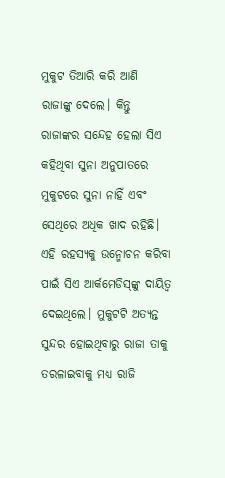ମୁକୁଟ ତିଆରି କରି ଆଣି ରାଜାଙ୍କୁ ଦେଲେ। କିନ୍ତୁ ରାଜାଙ୍କର ସନ୍ଦେହ ହେଲା ସିଏ କହିଥିବା ସୁନା ଅନୁପାତରେ ମୁକୁଟରେ ସୁନା ନାହିଁ ଏବଂ ସେଥିରେ ଅଧିକ ଖାଦ ରହିଛି। ଏହି ରହସ୍ୟକୁ ଉନ୍ମୋଚନ କରିବା ପାଇଁ ସିଏ ଆର୍କମେଡିସ୍‌ଙ୍କୁ ଦାୟିତ୍ୱ ଦେଇଥିଲେ। ମୁକୁଟଟି ଅତ୍ୟନ୍ତ ସୁନ୍ଦର ହୋଇଥିବାରୁ ରାଜା ତାକୁ ତରଳାଇବାକୁ ମଧ୍ୟ ରାଜି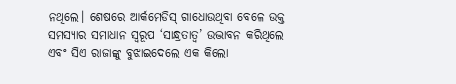ନଥିଲେ। ଶେଷରେ ଆର୍କମେଡିସ୍‌ ଗାଧୋଉଥିବା ବେଳେ ଉକ୍ତ ସମସ୍ୟାର ସମାଧାନ ସ୍ବରୂପ ‘ସାନ୍ଧ୍ରତାତ୍ବ’ ଉଦ୍ଭାବନ କରିଥିଲେ ଏବଂ ସିଏ ରାଜାଙ୍କୁ ବୁଝାଇଦେଲେ ଏକ କିଲୋ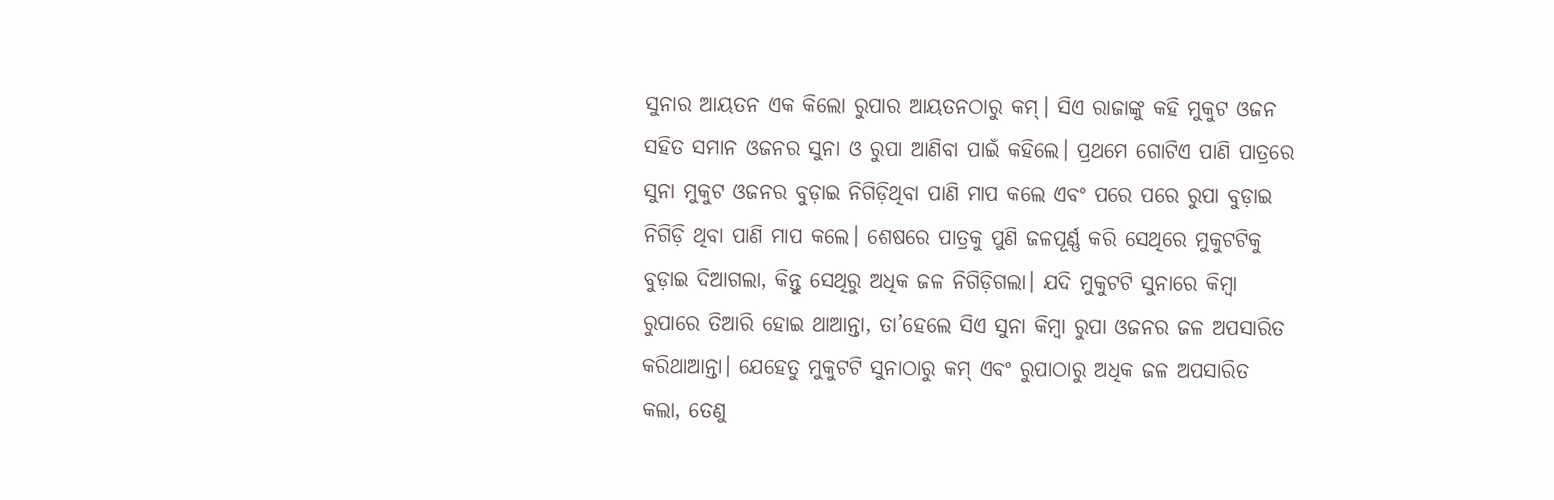ସୁନାର ଆୟତନ ଏକ କିଲୋ ରୁପାର ଆୟତନଠାରୁ କମ୍‌। ସିଏ ରାଜାଙ୍କୁ କହି ମୁକୁଟ ଓଜନ ସହିତ ସମାନ ଓଜନର ସୁନା ଓ ରୁପା ଆଣିବା ପାଇଁ କହିଲେ। ପ୍ରଥମେ ଗୋଟିଏ ପାଣି ପାତ୍ରରେ ସୁନା ମୁକୁଟ ଓଜନର ବୁଡ଼ାଇ ନିଗିଡ଼ିଥିବା ପାଣି ମାପ କଲେ ଏବଂ ପରେ ପରେ ରୁପା ବୁଡ଼ାଇ ନିଗିଡ଼ି ଥିବା ପାଣି ମାପ କଲେ। ଶେଷରେ ପାତ୍ରକୁ ପୁଣି ଜଳପୂର୍ଣ୍ଣ କରି ସେଥିରେ ମୁକୁଟଟିକୁ ବୁଡ଼ାଇ ଦିଆଗଲା, କିନ୍ତୁ ସେଥିରୁ ଅଧିକ ଜଳ ନିଗିଡ଼ିଗଲା। ଯଦି ମୁକୁଟଟି ସୁନାରେ କିମ୍ବା ରୁପାରେ ତିଆରି ହୋଇ ଥାଆନ୍ତା, ତା’ହେଲେ ସିଏ ସୁନା କିମ୍ବା ରୁପା ଓଜନର ଜଳ ଅପସାରିତ କରିଥାଆନ୍ତା। ଯେହେତୁ ମୁକୁଟଟି ସୁନାଠାରୁ କମ୍‌ ଏବଂ ରୁପାଠାରୁ ଅଧିକ ଜଳ ଅପସାରିତ କଲା, ତେଣୁ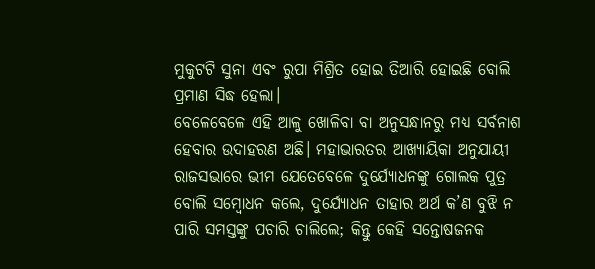ମୁକୁଟଟି ସୁନା ଏବଂ ରୁପା ମିଶ୍ରିତ ହୋଇ ତିଆରି ହୋଇଛି ବୋଲି ପ୍ରମାଣ ସିଦ୍ଧ ହେଲା।
ବେଳେବେଳେ ଏହି ଆଳୁ ଖୋଳିବା ବା ଅନୁସନ୍ଧାନରୁ ମଧ୍ୟ ସର୍ବନାଶ ହେବାର ଉଦାହରଣ ଅଛି। ମହାଭାରତର ଆଖ୍ୟାୟିକା ଅନୁଯାୟୀ ରାଜସଭାରେ ଭୀମ ଯେତେବେଳେ ଦୁର୍ଯ୍ୟୋଧନଙ୍କୁ ଗୋଲକ ପୁତ୍ର ବୋଲି ସମ୍ବୋଧନ କଲେ, ଦୁର୍ଯ୍ୟୋଧନ ତାହାର ଅର୍ଥ କ’ଣ ବୁଝି ନ ପାରି ସମସ୍ତଙ୍କୁ ପଚାରି ଚାଲିଲେ; କିନ୍ତୁ କେହି ସନ୍ତୋଷଜନକ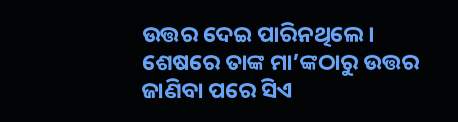ଉତ୍ତର ଦେଇ ପାରିନଥିଲେ। ଶେଷରେ ତାଙ୍କ ମା’ଙ୍କଠାରୁ ଉତ୍ତର ଜାଣିବା ପରେ ସିଏ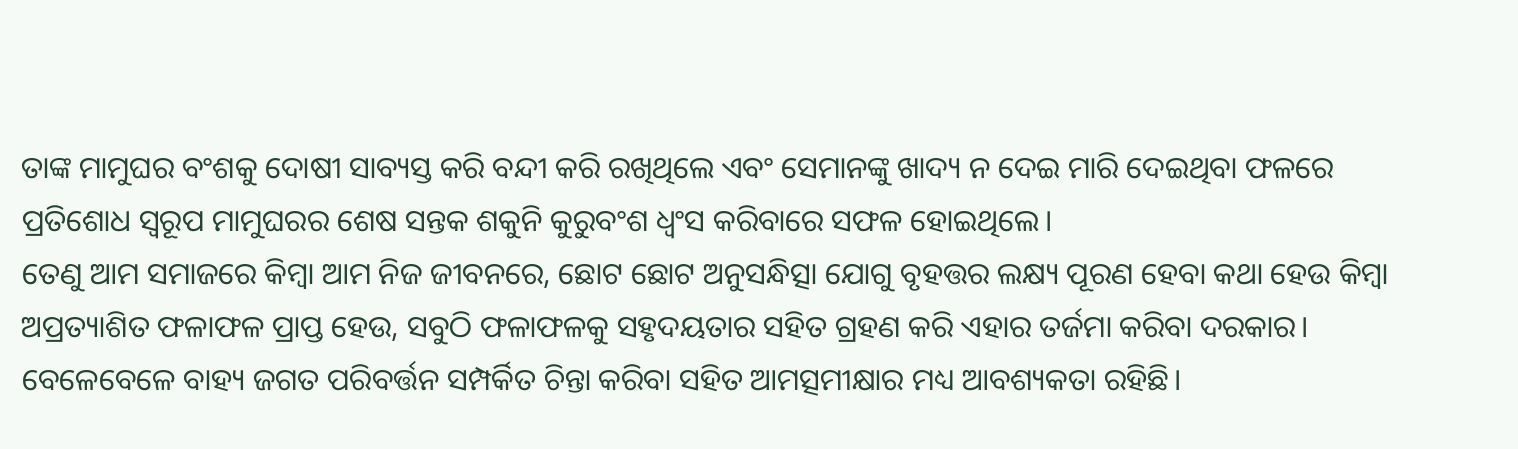ତାଙ୍କ ମାମୁଘର ବଂଶକୁ ଦୋଷୀ ସାବ୍ୟସ୍ତ କରି ବନ୍ଦୀ କରି ରଖିଥିଲେ ଏବଂ ସେମାନଙ୍କୁ ଖାଦ୍ୟ ନ ଦେଇ ମାରି ଦେଇଥିବା ଫଳରେ ପ୍ରତିଶୋଧ ସ୍ବରୂପ ମାମୁଘରର ଶେଷ ସନ୍ତକ ଶକୁନି କୁରୁବଂଶ ଧ୍ୱଂସ କରିବାରେ ସଫଳ ହୋଇଥିଲେ।
ତେଣୁ ଆମ ସମାଜରେ କିମ୍ବା ଆମ ନିଜ ଜୀବନରେ, ଛୋଟ ଛୋଟ ଅନୁସନ୍ଧିତ୍ସା ଯୋଗୁ ବୃହତ୍ତର ଲକ୍ଷ୍ୟ ପୂରଣ ହେବା କଥା ହେଉ କିମ୍ବା ଅପ୍ରତ୍ୟାଶିତ ଫଳାଫଳ ପ୍ରାପ୍ତ ହେଉ, ସବୁଠି ଫଳାଫଳକୁ ସହୃଦୟତାର ସହିତ ଗ୍ରହଣ କରି ଏହାର ତର୍ଜମା କରିବା ଦରକାର। ବେଳେବେଳେ ବାହ୍ୟ ଜଗତ ପରିବର୍ତ୍ତନ ସମ୍ପର୍କିତ ଚିନ୍ତା କରିବା ସହିତ ଆମତ୍ସମୀକ୍ଷାର ମଧ୍ୟ ଆବଶ୍ୟକତା ରହିଛି।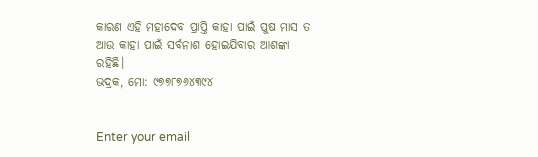କାରଣ ଏହି ମହାଦେବ ପ୍ରାପ୍ତି କାହା ପାଇଁ ପୁଷ ମାସ ତ ଆଉ କାହା ପାଇଁ ସର୍ବନାଶ ହୋଇଯିବାର ଆଶଙ୍କା ରହିଛି।
ଭଦ୍ରକ, ମୋ: ୯୭୭୮୭୬୪୩୯୪


Enter your email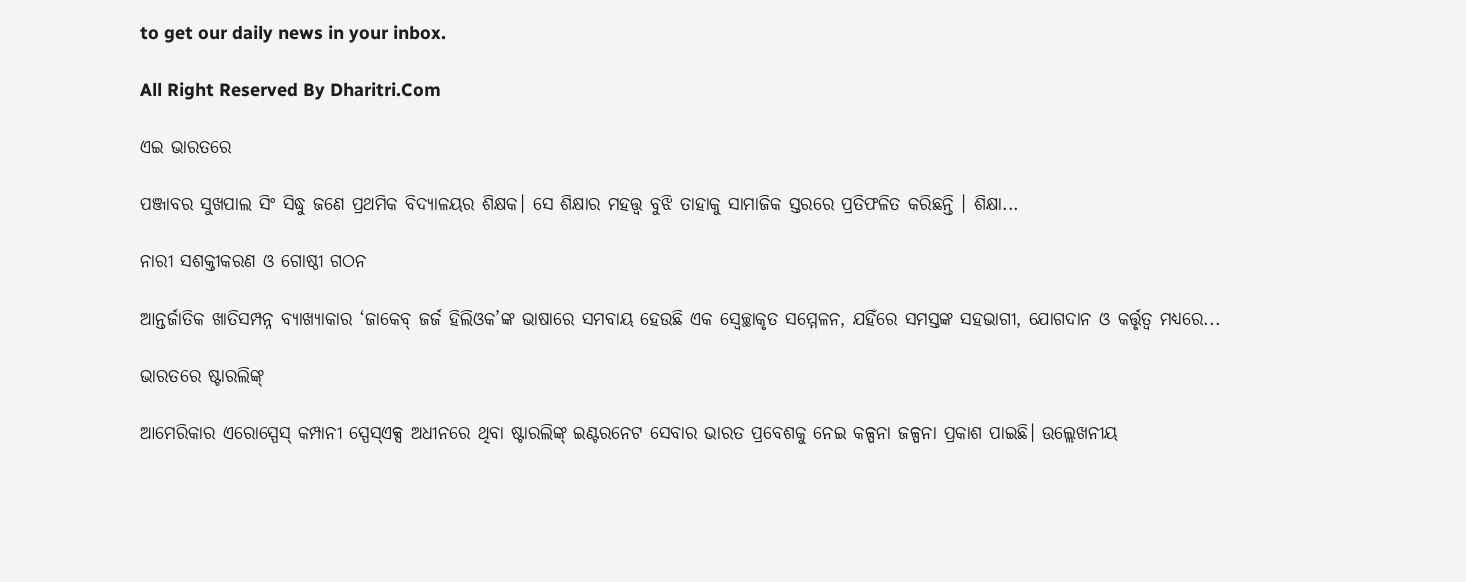to get our daily news in your inbox.

All Right Reserved By Dharitri.Com

ଏଇ ଭାରତରେ

ପଞ୍ଜାବର ସୁଖପାଲ ସିଂ ସିଦ୍ଧୁ ଜଣେ ପ୍ରଥମିକ ବିଦ୍ୟାଳୟର ଶିକ୍ଷକ। ସେ ଶିକ୍ଷାର ମହତ୍ତ୍ୱ ବୁଝି ତାହାକୁ ସାମାଜିକ ସ୍ତରରେ ପ୍ରତିଫଳିତ କରିଛନ୍ତି । ଶିକ୍ଷା...

ନାରୀ ସଶକ୍ତୀକରଣ ଓ ଗୋଷ୍ଠୀ ଗଠନ

ଆନ୍ତର୍ଜାତିକ ଖାତିସମ୍ପନ୍ନ ବ୍ୟାଖ୍ୟାକାର ‘ଜାକେବ୍‌ ଜର୍ଜ ହିଲିଓକ’ଙ୍କ ଭାଷାରେ ସମବାୟ ହେଉଛି ଏକ ସ୍ବେଚ୍ଛାକୃତ ସମ୍ମେଳନ, ଯହିଁରେ ସମସ୍ତଙ୍କ ସହଭାଗୀ, ଯୋଗଦାନ ଓ କର୍ତ୍ତୃତ୍ୱ ମଧ୍ୟରେ...

ଭାରତରେ ଷ୍ଟାରଲିଙ୍କ୍‌

ଆମେରିକାର ଏରୋସ୍ପେସ୍‌ କମ୍ପାନୀ ସ୍ପେସ୍‌ଏକ୍ସ ଅଧୀନରେ ଥିବା ଷ୍ଟାରଲିଙ୍କ୍‌ ଇଣ୍ଟରନେଟ ସେବାର ଭାରତ ପ୍ରବେଶକୁ ନେଇ କଳ୍ପନା ଜଳ୍ପନା ପ୍ରକାଶ ପାଇଛି। ଉଲ୍ଲେଖନୀୟ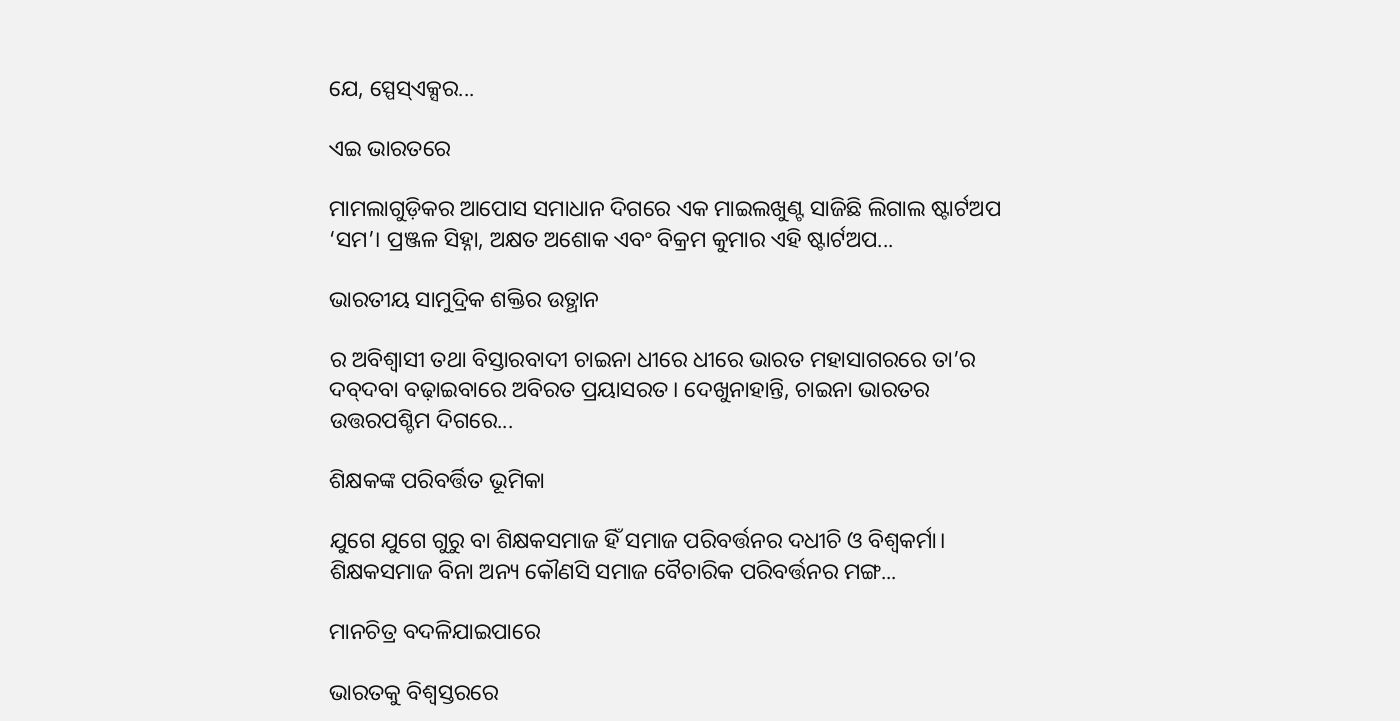ଯେ, ସ୍ପେସ୍‌ଏକ୍ସର...

ଏଇ ଭାରତରେ

ମାମଲାଗୁଡ଼ିକର ଆପୋସ ସମାଧାନ ଦିଗରେ ଏକ ମାଇଲଖୁଣ୍ଟ ସାଜିଛି ଲିଗାଲ ଷ୍ଟାର୍ଟଅପ ‘ସମ’। ପ୍ରଞ୍ଜଳ ସିହ୍ନା, ଅକ୍ଷତ ଅଶୋକ ଏବଂ ବିକ୍ରମ କୁମାର ଏହି ଷ୍ଟାର୍ଟଅପ...

ଭାରତୀୟ ସାମୁଦ୍ରିକ ଶକ୍ତିର ଉତ୍ଥାନ

ର ଅବିଶ୍ୱାସୀ ତଥା ବିସ୍ତାରବାଦୀ ଚାଇନା ଧୀରେ ଧୀରେ ଭାରତ ମହାସାଗରରେ ତା’ର ଦବ୍‌ଦବା ବଢ଼ାଇବାରେ ଅବିରତ ପ୍ରୟାସରତ। ଦେଖୁନାହାନ୍ତି, ଚାଇନା ଭାରତର ଉତ୍ତରପଶ୍ଚିମ ଦିଗରେ...

ଶିକ୍ଷକଙ୍କ ପରିବର୍ତ୍ତିତ ଭୂମିକା

ଯୁଗେ ଯୁଗେ ଗୁରୁ ବା ଶିକ୍ଷକସମାଜ ହିଁ ସମାଜ ପରିବର୍ତ୍ତନର ଦଧୀଚି ଓ ବିଶ୍ୱକର୍ମା। ଶିକ୍ଷକସମାଜ ବିନା ଅନ୍ୟ କୌଣସି ସମାଜ ବୈଚାରିକ ପରିବର୍ତ୍ତନର ମଙ୍ଗ...

ମାନଚିତ୍ର ବଦଳିଯାଇପାରେ

ଭାରତକୁ ବିଶ୍ୱସ୍ତରରେ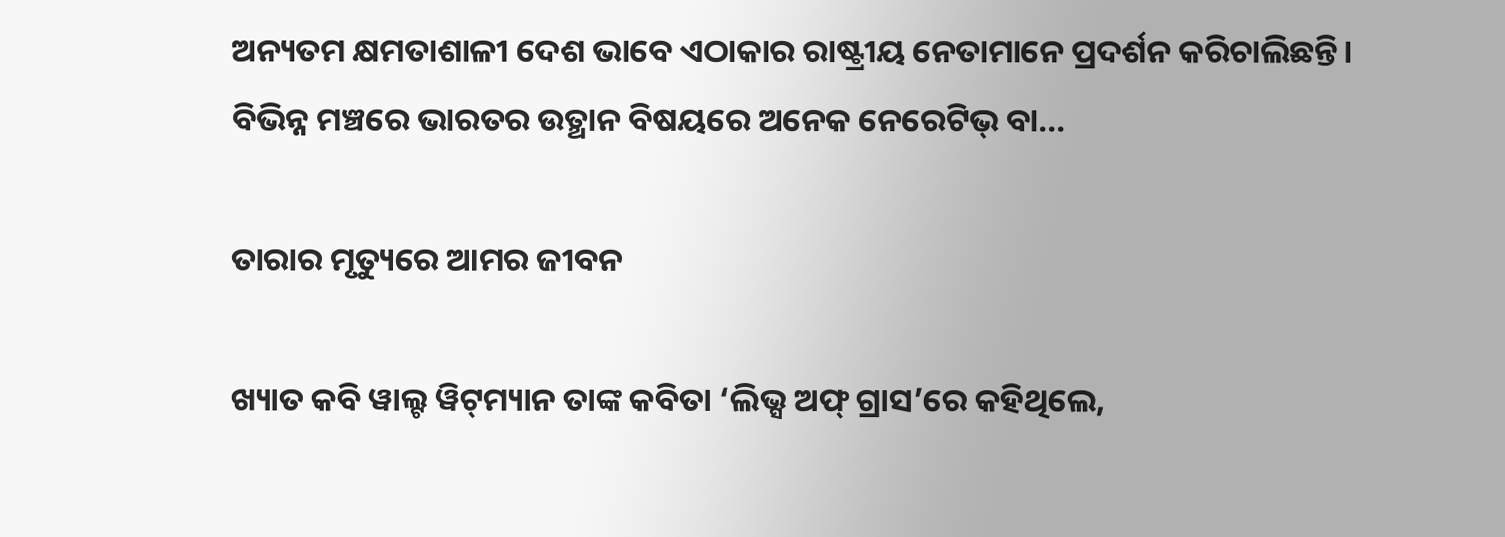ଅନ୍ୟତମ କ୍ଷମତାଶାଳୀ ଦେଶ ଭାବେ ଏଠାକାର ରାଷ୍ଟ୍ରୀୟ ନେତାମାନେ ପ୍ରଦର୍ଶନ କରିଚାଲିଛନ୍ତି। ବିଭିନ୍ନ ମଞ୍ଚରେ ଭାରତର ଉତ୍ଥାନ ବିଷୟରେ ଅନେକ ନେରେଟିଭ୍‌ ବା...

ତାରାର ମୃତ୍ୟୁରେ ଆମର ଜୀବନ

ଖ୍ୟାତ କବି ୱାଲ୍ଟ ୱିଟ୍‌ମ୍ୟାନ ତାଙ୍କ କବିତା ‘ଲିଭ୍ସ ଅଫ୍‌ ଗ୍ରାସ’ରେ କହିଥିଲେ,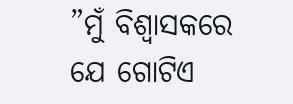”ମୁଁ ବିଶ୍ୱାସକରେ ଯେ ଗୋଟିଏ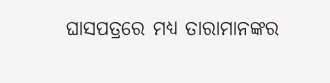ଘାସପତ୍ରରେ ମଧ୍ୟ ତାରାମାନଙ୍କର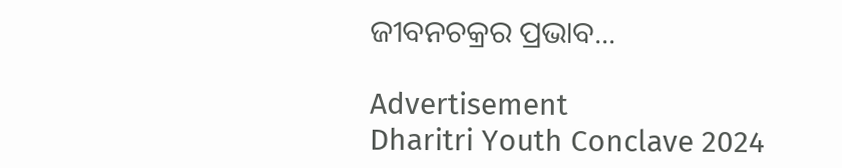ଜୀବନଚକ୍ରର ପ୍ରଭାବ...

Advertisement
Dharitri Youth Conclave 2024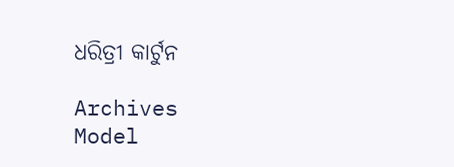ଧରିତ୍ରୀ କାର୍ଟୁନ

Archives
Model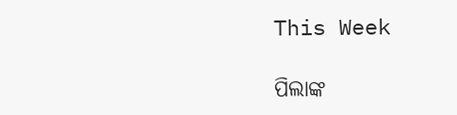This Week

ପିଲାଙ୍କ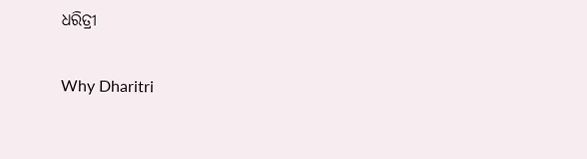ଧରିତ୍ରୀ

Why Dharitri